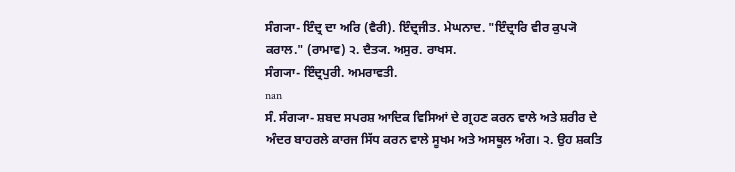ਸੰਗ੍ਯਾ- ਇੰਦ੍ਰ ਦਾ ਅਰਿ (ਵੈਰੀ). ਇੰਦ੍ਰਜੀਤ. ਮੇਘਨਾਦ. "ਇੰਦ੍ਰਾਰਿ ਵੀਰ ਕੁਪ੍ਯੋ ਕਰਾਲ." (ਰਾਮਾਵ) ੨. ਦੈਤ੍ਯ. ਅਸੁਰ. ਰਾਖਸ.
ਸੰਗ੍ਯਾ- ਇੰਦ੍ਰਪੁਰੀ. ਅਮਰਾਵਤੀ.
nan
ਸੰ. ਸੰਗ੍ਯਾ- ਸ਼ਬਦ ਸਪਰਸ਼ ਆਦਿਕ ਵਿਸਿਆਂ ਦੇ ਗ੍ਰਹਣ ਕਰਨ ਵਾਲੇ ਅਤੇ ਸ਼ਰੀਰ ਦੇ ਅੰਦਰ ਬਾਹਰਲੇ ਕਾਰਜ ਸਿੱਧ ਕਰਨ ਵਾਲੇ ਸੂਖਮ ਅਤੇ ਅਸਥੂਲ ਅੰਗ। ੨. ਉਹ ਸ਼ਕਤਿ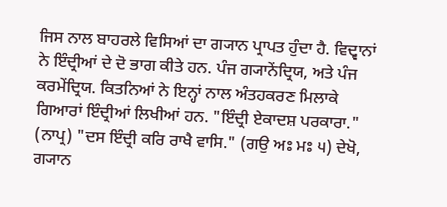ਜਿਸ ਨਾਲ ਬਾਹਰਲੇ ਵਿਸਿਆਂ ਦਾ ਗ੍ਯਾਨ ਪ੍ਰਾਪਤ ਹੁੰਦਾ ਹੈ. ਵਿਦ੍ਵਾਨਾਂ ਨੇ ਇੰਦ੍ਰੀਆਂ ਦੇ ਦੋ ਭਾਗ ਕੀਤੇ ਹਨ. ਪੰਜ ਗ੍ਯਾਨੇਂਦ੍ਰਿਯ, ਅਤੇ ਪੰਜ ਕਰਮੇਂਦ੍ਰਿਯ. ਕਿਤਨਿਆਂ ਨੇ ਇਨ੍ਹਾਂ ਨਾਲ ਅੰਤਹਕਰਣ ਮਿਲਾਕੇ ਗਿਆਰਾਂ ਇੰਦ੍ਰੀਆਂ ਲਿਖੀਆਂ ਹਨ. "ਇੰਦ੍ਰੀ ਏਕਾਦਸ਼ ਪਰਕਾਰਾ." (ਨਾਪ੍ਰ) "ਦਸ ਇੰਦ੍ਰੀ ਕਰਿ ਰਾਖੈ ਵਾਸਿ." (ਗਉ ਅਃ ਮਃ ੫) ਦੇਖੋ, ਗ੍ਯਾਨ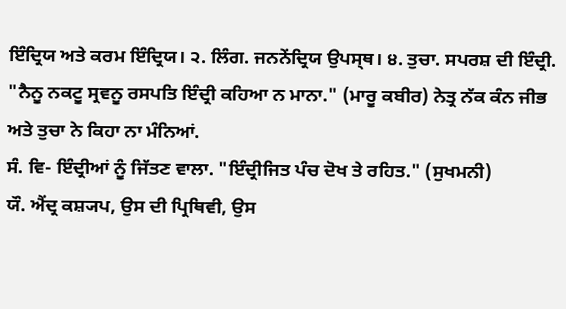ਇੰਦ੍ਰਿਯ ਅਤੇ ਕਰਮ ਇੰਦ੍ਰਿਯ। ੨. ਲਿੰਗ. ਜਨਨੇਂਦ੍ਰਿਯ ਉਪਸ੍ਥ। ੪. ਤੁਚਾ. ਸਪਰਸ਼ ਦੀ ਇੰਦ੍ਰੀ. "ਨੈਨੂ ਨਕਟੂ ਸ੍ਰਵਨੂ ਰਸਪਤਿ ਇੰਦ੍ਰੀ ਕਹਿਆ ਨ ਮਾਨਾ." (ਮਾਰੂ ਕਬੀਰ) ਨੇਤ੍ਰ ਨੱਕ ਕੰਨ ਜੀਭ ਅਤੇ ਤੁਚਾ ਨੇ ਕਿਹਾ ਨਾ ਮੰਨਿਆਂ.
ਸੰ. ਵਿ- ਇੰਦ੍ਰੀਆਂ ਨੂੰ ਜਿੱਤਣ ਵਾਲਾ. "ਇੰਦ੍ਰੀਜਿਤ ਪੰਚ ਦੋਖ ਤੇ ਰਹਿਤ." (ਸੁਖਮਨੀ)
ਯੌ. ਐਂਦ੍ਰ ਕਸ਼੍ਯਪ, ਉਸ ਦੀ ਪ੍ਰਿਥਿਵੀ, ਉਸ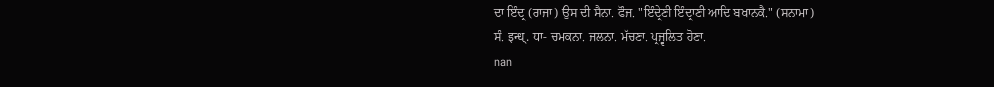ਦਾ ਇੰਦ੍ਰ (ਰਾਜਾ) ਉਸ ਦੀ ਸੈਨਾ. ਫੌਜ. "ਇੰਦ੍ਰੇਣੀ ਇੰਦ੍ਰਾਣੀ ਆਦਿ ਬਖਾਨਕੈ." (ਸਨਾਮਾ)
ਸੰ. इन्ध्. ਧਾ- ਚਮਕਨਾ. ਜਲਨਾ. ਮੱਚਣਾ. ਪ੍ਰਜ੍ਵਲਿਤ ਹੋਣਾ.
nan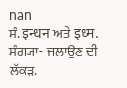nan
ਸੰ. इन्धन ਅਤੇ इध्म. ਸੰਗ੍ਯਾ- ਜਲਾਉਣ ਦੀ ਲੱਕੜ.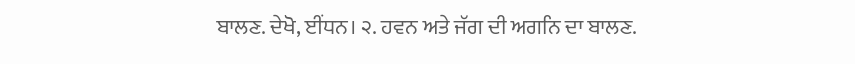ਬਾਲਣ. ਦੇਖੋ, ਈਂਧਨ। ੨. ਹਵਨ ਅਤੇ ਜੱਗ ਦੀ ਅਗਨਿ ਦਾ ਬਾਲਣ.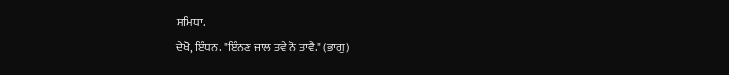ਸਮਿਧਾ.
ਦੇਖੋ, ਇੰਧਨ. "ਇੰਨਣ ਜਾਲ ਤਵੇ ਨੋ ਤਾਵੈ." (ਭਾਗੁ)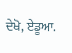ਦੇਖੋ, ਏਡੂਆ.